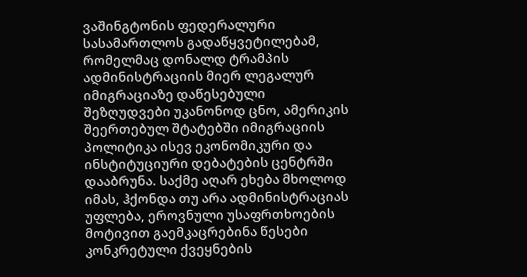ვაშინგტონის ფედერალური სასამართლოს გადაწყვეტილებამ, რომელმაც დონალდ ტრამპის ადმინისტრაციის მიერ ლეგალურ იმიგრაციაზე დაწესებული შეზღუდვები უკანონოდ ცნო, ამერიკის შეერთებულ შტატებში იმიგრაციის პოლიტიკა ისევ ეკონომიკური და ინსტიტუციური დებატების ცენტრში დააბრუნა. საქმე აღარ ეხება მხოლოდ იმას, ჰქონდა თუ არა ადმინისტრაციას უფლება, ეროვნული უსაფრთხოების მოტივით გაემკაცრებინა წესები კონკრეტული ქვეყნების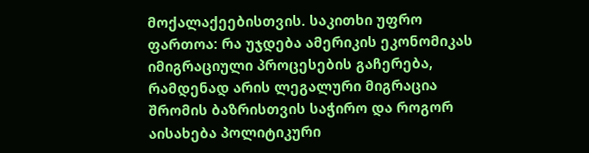მოქალაქეებისთვის. საკითხი უფრო ფართოა: რა უჯდება ამერიკის ეკონომიკას იმიგრაციული პროცესების გაჩერება, რამდენად არის ლეგალური მიგრაცია შრომის ბაზრისთვის საჭირო და როგორ აისახება პოლიტიკური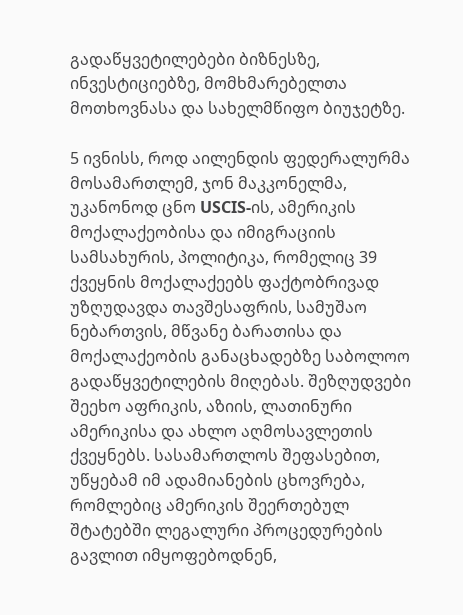გადაწყვეტილებები ბიზნესზე, ინვესტიციებზე, მომხმარებელთა მოთხოვნასა და სახელმწიფო ბიუჯეტზე.

5 ივნისს, როდ აილენდის ფედერალურმა მოსამართლემ, ჯონ მაკკონელმა, უკანონოდ ცნო USCIS-ის, ამერიკის მოქალაქეობისა და იმიგრაციის სამსახურის, პოლიტიკა, რომელიც 39 ქვეყნის მოქალაქეებს ფაქტობრივად უზღუდავდა თავშესაფრის, სამუშაო ნებართვის, მწვანე ბარათისა და მოქალაქეობის განაცხადებზე საბოლოო გადაწყვეტილების მიღებას. შეზღუდვები შეეხო აფრიკის, აზიის, ლათინური ამერიკისა და ახლო აღმოსავლეთის ქვეყნებს. სასამართლოს შეფასებით, უწყებამ იმ ადამიანების ცხოვრება, რომლებიც ამერიკის შეერთებულ შტატებში ლეგალური პროცედურების გავლით იმყოფებოდნენ,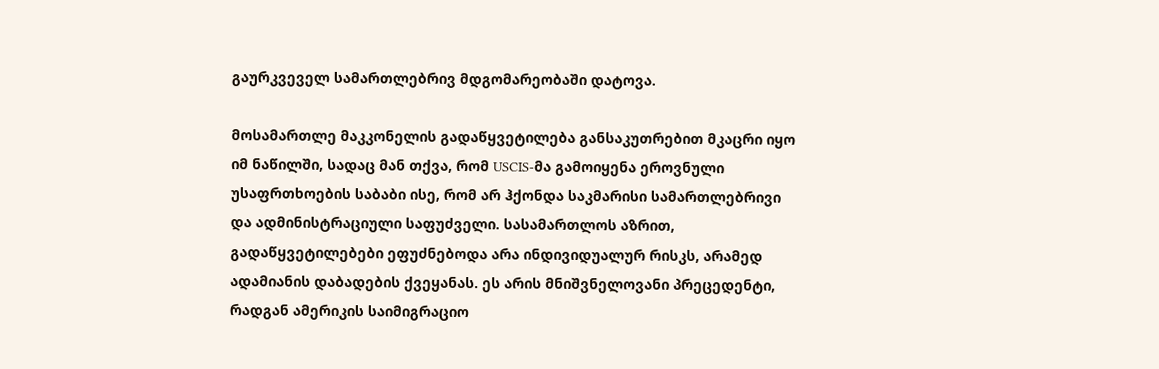გაურკვეველ სამართლებრივ მდგომარეობაში დატოვა.

მოსამართლე მაკკონელის გადაწყვეტილება განსაკუთრებით მკაცრი იყო იმ ნაწილში, სადაც მან თქვა, რომ USCIS-მა გამოიყენა ეროვნული უსაფრთხოების საბაბი ისე, რომ არ ჰქონდა საკმარისი სამართლებრივი და ადმინისტრაციული საფუძველი. სასამართლოს აზრით, გადაწყვეტილებები ეფუძნებოდა არა ინდივიდუალურ რისკს, არამედ ადამიანის დაბადების ქვეყანას. ეს არის მნიშვნელოვანი პრეცედენტი, რადგან ამერიკის საიმიგრაციო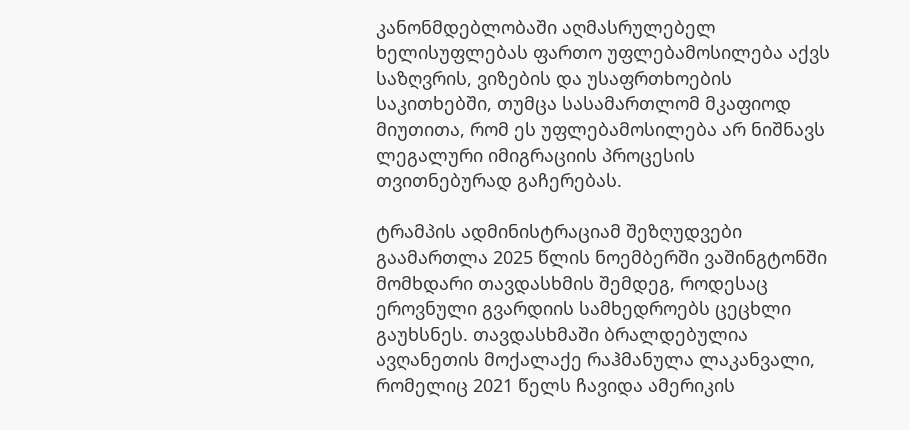კანონმდებლობაში აღმასრულებელ ხელისუფლებას ფართო უფლებამოსილება აქვს საზღვრის, ვიზების და უსაფრთხოების საკითხებში, თუმცა სასამართლომ მკაფიოდ მიუთითა, რომ ეს უფლებამოსილება არ ნიშნავს ლეგალური იმიგრაციის პროცესის თვითნებურად გაჩერებას.

ტრამპის ადმინისტრაციამ შეზღუდვები გაამართლა 2025 წლის ნოემბერში ვაშინგტონში მომხდარი თავდასხმის შემდეგ, როდესაც ეროვნული გვარდიის სამხედროებს ცეცხლი გაუხსნეს. თავდასხმაში ბრალდებულია ავღანეთის მოქალაქე რაჰმანულა ლაკანვალი, რომელიც 2021 წელს ჩავიდა ამერიკის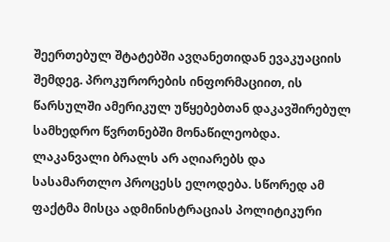შეერთებულ შტატებში ავღანეთიდან ევაკუაციის შემდეგ. პროკურორების ინფორმაციით, ის წარსულში ამერიკულ უწყებებთან დაკავშირებულ სამხედრო წვრთნებში მონაწილეობდა. ლაკანვალი ბრალს არ აღიარებს და სასამართლო პროცესს ელოდება. სწორედ ამ ფაქტმა მისცა ადმინისტრაციას პოლიტიკური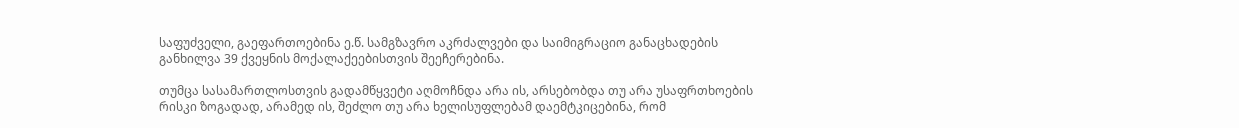საფუძველი, გაეფართოებინა ე.წ. სამგზავრო აკრძალვები და საიმიგრაციო განაცხადების განხილვა 39 ქვეყნის მოქალაქეებისთვის შეეჩერებინა.

თუმცა სასამართლოსთვის გადამწყვეტი აღმოჩნდა არა ის, არსებობდა თუ არა უსაფრთხოების რისკი ზოგადად, არამედ ის, შეძლო თუ არა ხელისუფლებამ დაემტკიცებინა, რომ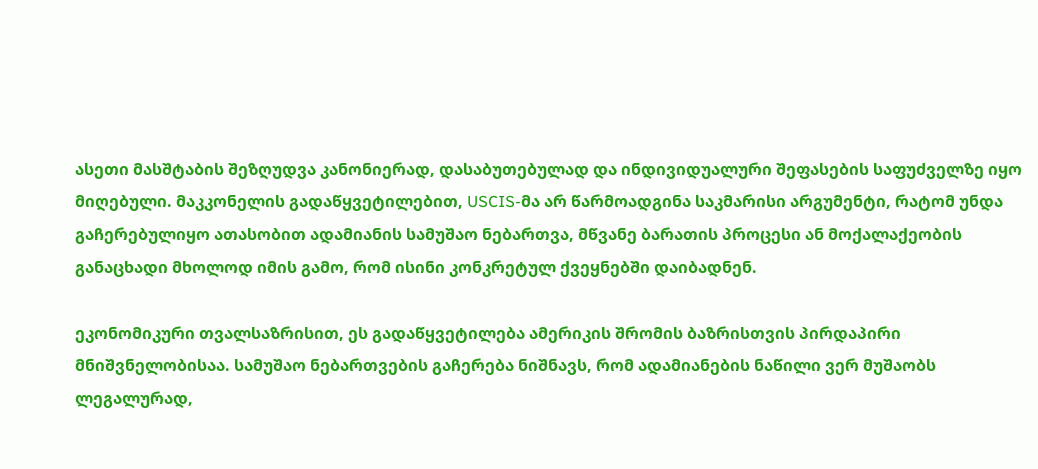ასეთი მასშტაბის შეზღუდვა კანონიერად, დასაბუთებულად და ინდივიდუალური შეფასების საფუძველზე იყო მიღებული. მაკკონელის გადაწყვეტილებით, USCIS-მა არ წარმოადგინა საკმარისი არგუმენტი, რატომ უნდა გაჩერებულიყო ათასობით ადამიანის სამუშაო ნებართვა, მწვანე ბარათის პროცესი ან მოქალაქეობის განაცხადი მხოლოდ იმის გამო, რომ ისინი კონკრეტულ ქვეყნებში დაიბადნენ.

ეკონომიკური თვალსაზრისით, ეს გადაწყვეტილება ამერიკის შრომის ბაზრისთვის პირდაპირი მნიშვნელობისაა. სამუშაო ნებართვების გაჩერება ნიშნავს, რომ ადამიანების ნაწილი ვერ მუშაობს ლეგალურად,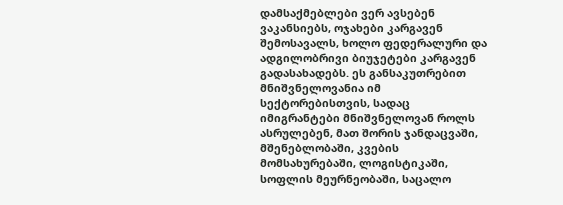დამსაქმებლები ვერ ავსებენ ვაკანსიებს, ოჯახები კარგავენ შემოსავალს, ხოლო ფედერალური და ადგილობრივი ბიუჯეტები კარგავენ გადასახადებს. ეს განსაკუთრებით მნიშვნელოვანია იმ სექტორებისთვის, სადაც იმიგრანტები მნიშვნელოვან როლს ასრულებენ, მათ შორის ჯანდაცვაში, მშენებლობაში, კვების მომსახურებაში, ლოგისტიკაში, სოფლის მეურნეობაში, საცალო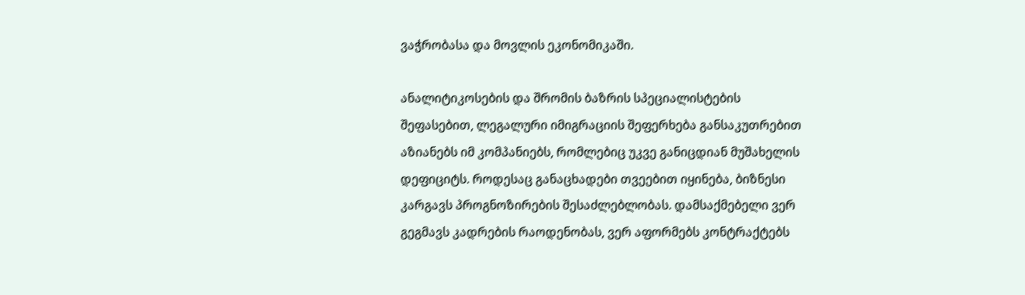ვაჭრობასა და მოვლის ეკონომიკაში.

ანალიტიკოსების და შრომის ბაზრის სპეციალისტების შეფასებით, ლეგალური იმიგრაციის შეფერხება განსაკუთრებით აზიანებს იმ კომპანიებს, რომლებიც უკვე განიცდიან მუშახელის დეფიციტს. როდესაც განაცხადები თვეებით იყინება, ბიზნესი კარგავს პროგნოზირების შესაძლებლობას. დამსაქმებელი ვერ გეგმავს კადრების რაოდენობას, ვერ აფორმებს კონტრაქტებს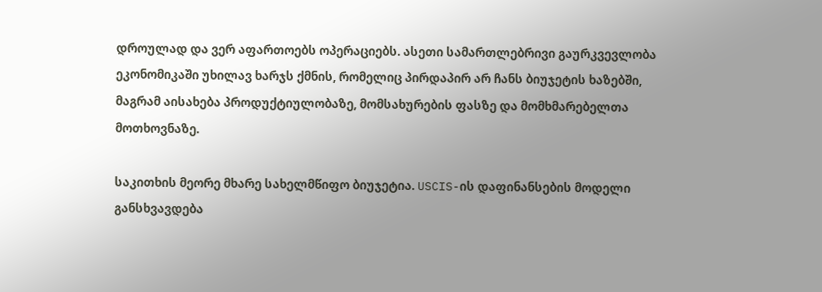დროულად და ვერ აფართოებს ოპერაციებს. ასეთი სამართლებრივი გაურკვევლობა ეკონომიკაში უხილავ ხარჯს ქმნის, რომელიც პირდაპირ არ ჩანს ბიუჯეტის ხაზებში, მაგრამ აისახება პროდუქტიულობაზე, მომსახურების ფასზე და მომხმარებელთა მოთხოვნაზე.

საკითხის მეორე მხარე სახელმწიფო ბიუჯეტია. USCIS-ის დაფინანსების მოდელი განსხვავდება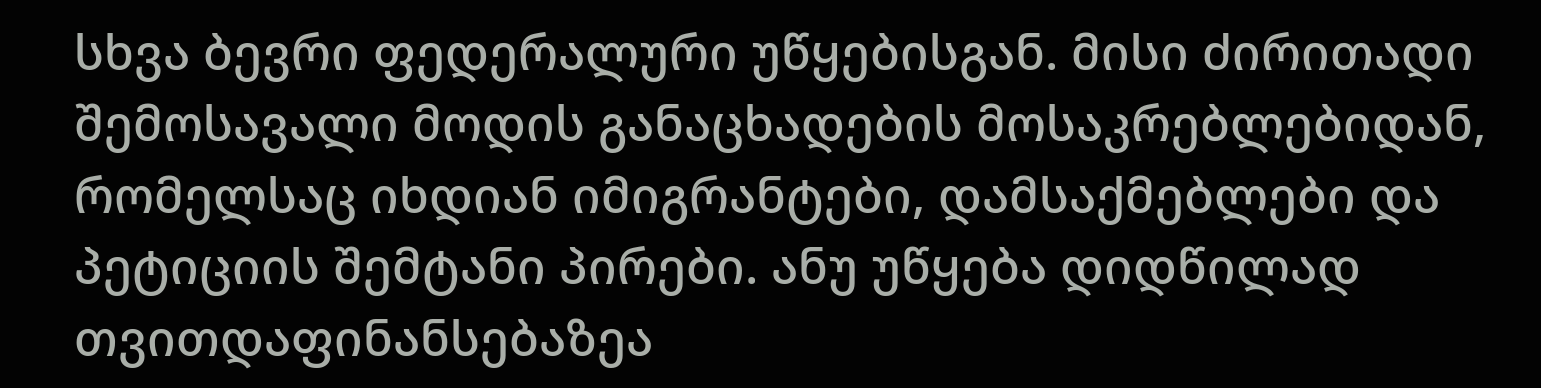სხვა ბევრი ფედერალური უწყებისგან. მისი ძირითადი შემოსავალი მოდის განაცხადების მოსაკრებლებიდან, რომელსაც იხდიან იმიგრანტები, დამსაქმებლები და პეტიციის შემტანი პირები. ანუ უწყება დიდწილად თვითდაფინანსებაზეა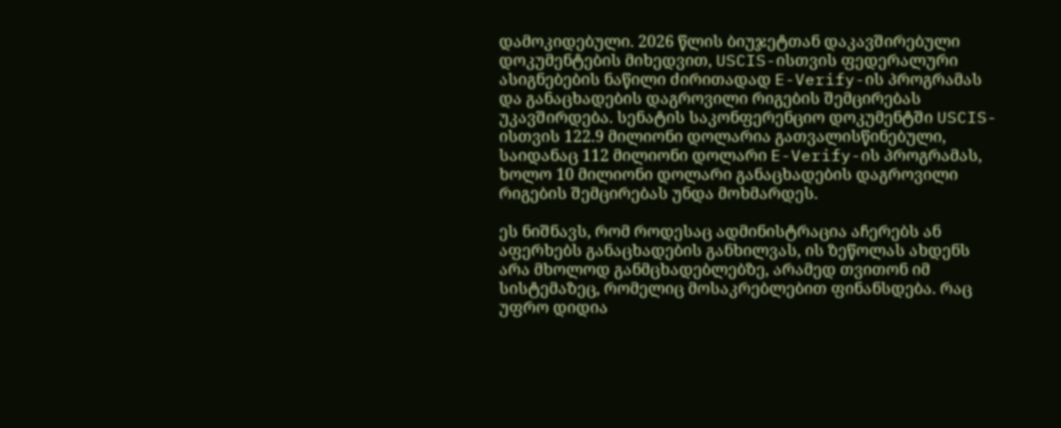დამოკიდებული. 2026 წლის ბიუჯეტთან დაკავშირებული დოკუმენტების მიხედვით, USCIS-ისთვის ფედერალური ასიგნებების ნაწილი ძირითადად E-Verify-ის პროგრამას და განაცხადების დაგროვილი რიგების შემცირებას უკავშირდება. სენატის საკონფერენციო დოკუმენტში USCIS-ისთვის 122.9 მილიონი დოლარია გათვალისწინებული, საიდანაც 112 მილიონი დოლარი E-Verify-ის პროგრამას, ხოლო 10 მილიონი დოლარი განაცხადების დაგროვილი რიგების შემცირებას უნდა მოხმარდეს.

ეს ნიშნავს, რომ როდესაც ადმინისტრაცია აჩერებს ან აფერხებს განაცხადების განხილვას, ის ზეწოლას ახდენს არა მხოლოდ განმცხადებლებზე, არამედ თვითონ იმ სისტემაზეც, რომელიც მოსაკრებლებით ფინანსდება. რაც უფრო დიდია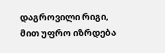დაგროვილი რიგი, მით უფრო იზრდება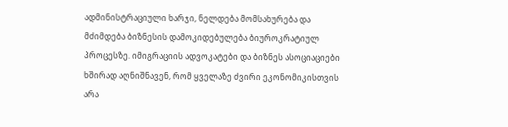ადმინისტრაციული ხარჯი, ნელდება მომსახურება და მძიმდება ბიზნესის დამოკიდებულება ბიუროკრატიულ პროცესზე. იმიგრაციის ადვოკატები და ბიზნეს ასოციაციები ხშირად აღნიშნავენ, რომ ყველაზე ძვირი ეკონომიკისთვის არა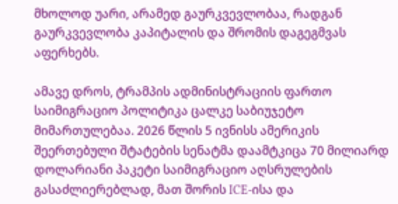მხოლოდ უარი, არამედ გაურკვევლობაა, რადგან გაურკვევლობა კაპიტალის და შრომის დაგეგმვას აფერხებს.

ამავე დროს, ტრამპის ადმინისტრაციის ფართო საიმიგრაციო პოლიტიკა ცალკე საბიუჯეტო მიმართულებაა. 2026 წლის 5 ივნისს ამერიკის შეერთებული შტატების სენატმა დაამტკიცა 70 მილიარდ დოლარიანი პაკეტი საიმიგრაციო აღსრულების გასაძლიერებლად, მათ შორის ICE-ისა და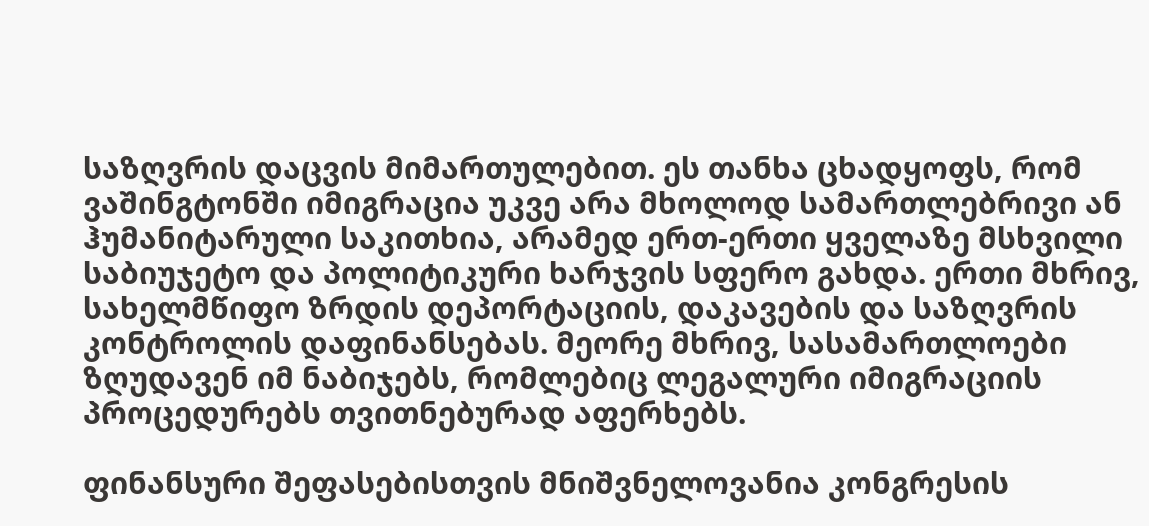საზღვრის დაცვის მიმართულებით. ეს თანხა ცხადყოფს, რომ ვაშინგტონში იმიგრაცია უკვე არა მხოლოდ სამართლებრივი ან ჰუმანიტარული საკითხია, არამედ ერთ-ერთი ყველაზე მსხვილი საბიუჯეტო და პოლიტიკური ხარჯვის სფერო გახდა. ერთი მხრივ, სახელმწიფო ზრდის დეპორტაციის, დაკავების და საზღვრის კონტროლის დაფინანსებას. მეორე მხრივ, სასამართლოები ზღუდავენ იმ ნაბიჯებს, რომლებიც ლეგალური იმიგრაციის პროცედურებს თვითნებურად აფერხებს.

ფინანსური შეფასებისთვის მნიშვნელოვანია კონგრესის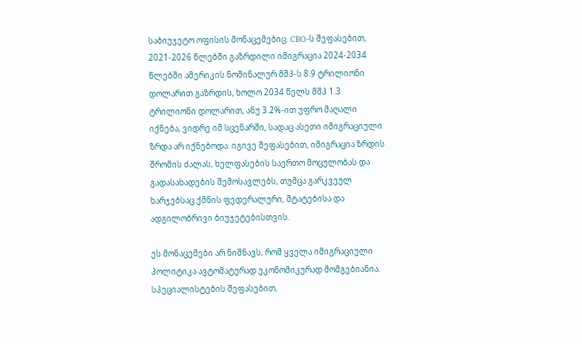საბიუჯეტო ოფისის მონაცემებიც. CBO-ს შეფასებით, 2021-2026 წლებში გაზრდილი იმიგრაცია 2024-2034 წლებში ამერიკის ნომინალურ მშპ-ს 8.9 ტრილიონი დოლარით გაზრდის, ხოლო 2034 წელს მშპ 1.3 ტრილიონი დოლარით, ანუ 3.2%-ით უფრო მაღალი იქნება, ვიდრე იმ სცენარში, სადაც ასეთი იმიგრაციული ზრდა არ იქნებოდა. იგივე შეფასებით, იმიგრაცია ზრდის შრომის ძალას, ხელფასების საერთო მოცულობას და გადასახადების შემოსავლებს, თუმცა გარკვეულ ხარჯებსაც ქმნის ფედერალური, შტატებისა და ადგილობრივი ბიუჯეტებისთვის.

ეს მონაცემები არ ნიშნავს, რომ ყველა იმიგრაციული პოლიტიკა ავტომატურად ეკონომიკურად მომგებიანია. სპეციალისტების შეფასებით,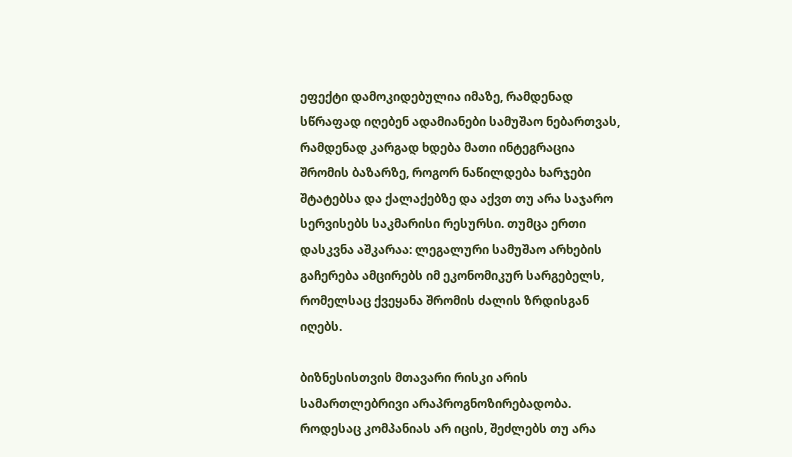ეფექტი დამოკიდებულია იმაზე, რამდენად სწრაფად იღებენ ადამიანები სამუშაო ნებართვას, რამდენად კარგად ხდება მათი ინტეგრაცია შრომის ბაზარზე, როგორ ნაწილდება ხარჯები შტატებსა და ქალაქებზე და აქვთ თუ არა საჯარო სერვისებს საკმარისი რესურსი. თუმცა ერთი დასკვნა აშკარაა: ლეგალური სამუშაო არხების გაჩერება ამცირებს იმ ეკონომიკურ სარგებელს, რომელსაც ქვეყანა შრომის ძალის ზრდისგან იღებს.

ბიზნესისთვის მთავარი რისკი არის სამართლებრივი არაპროგნოზირებადობა. როდესაც კომპანიას არ იცის, შეძლებს თუ არა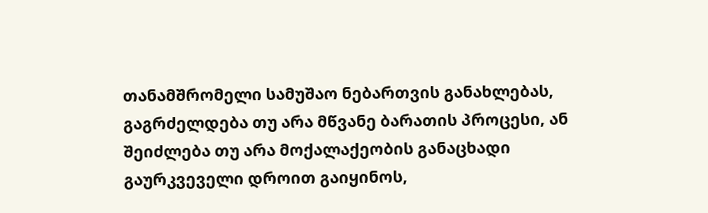თანამშრომელი სამუშაო ნებართვის განახლებას, გაგრძელდება თუ არა მწვანე ბარათის პროცესი, ან შეიძლება თუ არა მოქალაქეობის განაცხადი გაურკვეველი დროით გაიყინოს,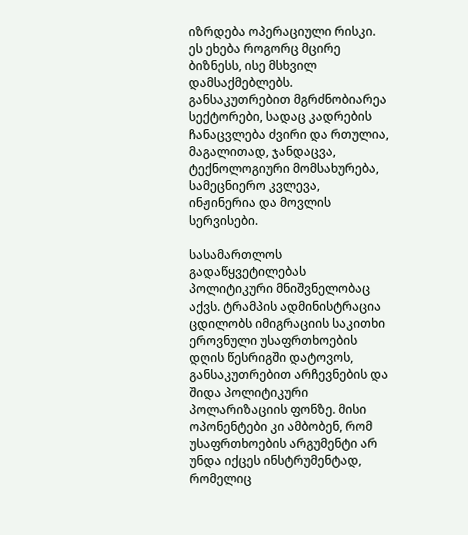იზრდება ოპერაციული რისკი. ეს ეხება როგორც მცირე ბიზნესს, ისე მსხვილ დამსაქმებლებს. განსაკუთრებით მგრძნობიარეა სექტორები, სადაც კადრების ჩანაცვლება ძვირი და რთულია, მაგალითად, ჯანდაცვა, ტექნოლოგიური მომსახურება, სამეცნიერო კვლევა, ინჟინერია და მოვლის სერვისები.

სასამართლოს გადაწყვეტილებას პოლიტიკური მნიშვნელობაც აქვს. ტრამპის ადმინისტრაცია ცდილობს იმიგრაციის საკითხი ეროვნული უსაფრთხოების დღის წესრიგში დატოვოს, განსაკუთრებით არჩევნების და შიდა პოლიტიკური პოლარიზაციის ფონზე. მისი ოპონენტები კი ამბობენ, რომ უსაფრთხოების არგუმენტი არ უნდა იქცეს ინსტრუმენტად, რომელიც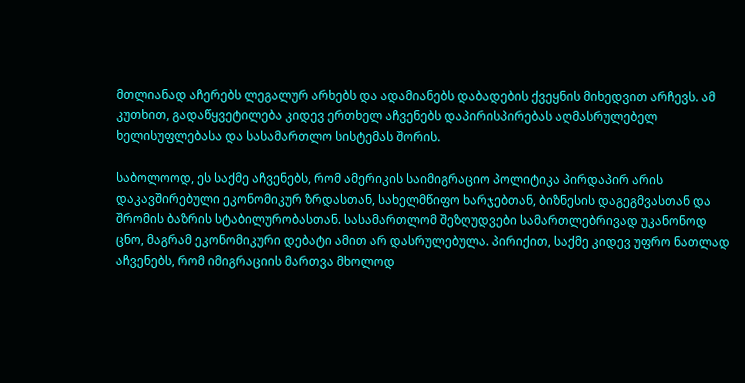მთლიანად აჩერებს ლეგალურ არხებს და ადამიანებს დაბადების ქვეყნის მიხედვით არჩევს. ამ კუთხით, გადაწყვეტილება კიდევ ერთხელ აჩვენებს დაპირისპირებას აღმასრულებელ ხელისუფლებასა და სასამართლო სისტემას შორის.

საბოლოოდ, ეს საქმე აჩვენებს, რომ ამერიკის საიმიგრაციო პოლიტიკა პირდაპირ არის დაკავშირებული ეკონომიკურ ზრდასთან, სახელმწიფო ხარჯებთან, ბიზნესის დაგეგმვასთან და შრომის ბაზრის სტაბილურობასთან. სასამართლომ შეზღუდვები სამართლებრივად უკანონოდ ცნო, მაგრამ ეკონომიკური დებატი ამით არ დასრულებულა. პირიქით, საქმე კიდევ უფრო ნათლად აჩვენებს, რომ იმიგრაციის მართვა მხოლოდ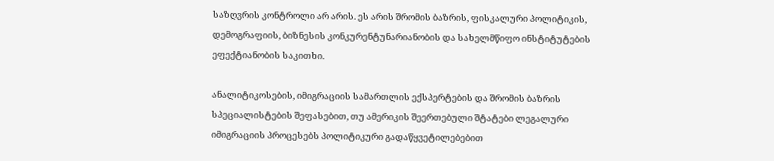საზღვრის კონტროლი არ არის. ეს არის შრომის ბაზრის, ფისკალური პოლიტიკის, დემოგრაფიის, ბიზნესის კონკურენტუნარიანობის და სახელმწიფო ინსტიტუტების ეფექტიანობის საკითხი.

ანალიტიკოსების, იმიგრაციის სამართლის ექსპერტების და შრომის ბაზრის სპეციალისტების შეფასებით, თუ ამერიკის შეერთებული შტატები ლეგალური იმიგრაციის პროცესებს პოლიტიკური გადაწყვეტილებებით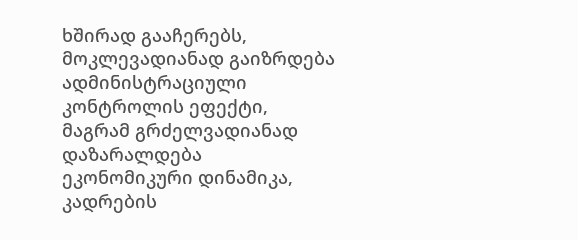ხშირად გააჩერებს, მოკლევადიანად გაიზრდება ადმინისტრაციული კონტროლის ეფექტი, მაგრამ გრძელვადიანად დაზარალდება ეკონომიკური დინამიკა, კადრების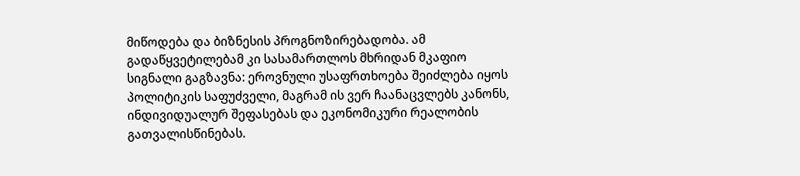მიწოდება და ბიზნესის პროგნოზირებადობა. ამ გადაწყვეტილებამ კი სასამართლოს მხრიდან მკაფიო სიგნალი გაგზავნა: ეროვნული უსაფრთხოება შეიძლება იყოს პოლიტიკის საფუძველი, მაგრამ ის ვერ ჩაანაცვლებს კანონს, ინდივიდუალურ შეფასებას და ეკონომიკური რეალობის გათვალისწინებას.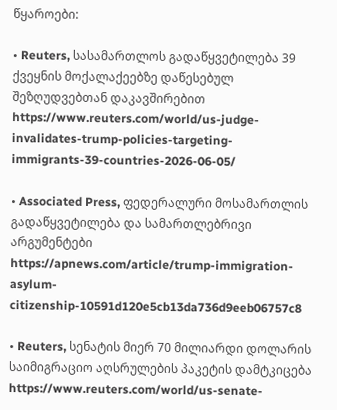წყაროები:

• Reuters, სასამართლოს გადაწყვეტილება 39 ქვეყნის მოქალაქეებზე დაწესებულ შეზღუდვებთან დაკავშირებით
https://www.reuters.com/world/us-judge-invalidates-trump-policies-targeting-immigrants-39-countries-2026-06-05/

• Associated Press, ფედერალური მოსამართლის გადაწყვეტილება და სამართლებრივი არგუმენტები
https://apnews.com/article/trump-immigration-asylum-citizenship-10591d120e5cb13da736d9eeb06757c8

• Reuters, სენატის მიერ 70 მილიარდი დოლარის საიმიგრაციო აღსრულების პაკეტის დამტკიცება
https://www.reuters.com/world/us-senate-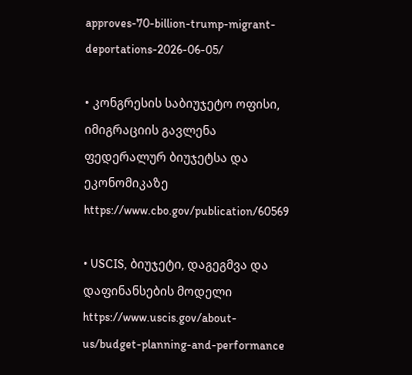approves-70-billion-trump-migrant-deportations-2026-06-05/

• კონგრესის საბიუჯეტო ოფისი, იმიგრაციის გავლენა ფედერალურ ბიუჯეტსა და ეკონომიკაზე
https://www.cbo.gov/publication/60569

• USCIS, ბიუჯეტი, დაგეგმვა და დაფინანსების მოდელი
https://www.uscis.gov/about-us/budget-planning-and-performance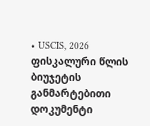• USCIS, 2026 ფისკალური წლის ბიუჯეტის განმარტებითი დოკუმენტი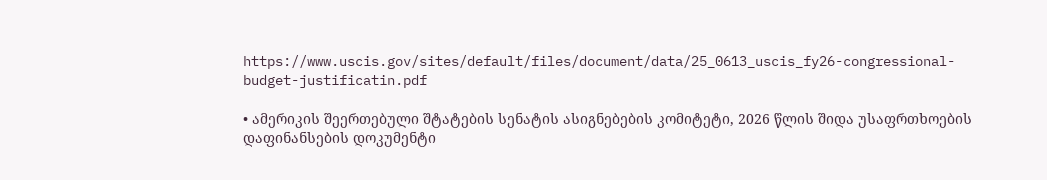https://www.uscis.gov/sites/default/files/document/data/25_0613_uscis_fy26-congressional-budget-justificatin.pdf

• ამერიკის შეერთებული შტატების სენატის ასიგნებების კომიტეტი, 2026 წლის შიდა უსაფრთხოების დაფინანსების დოკუმენტი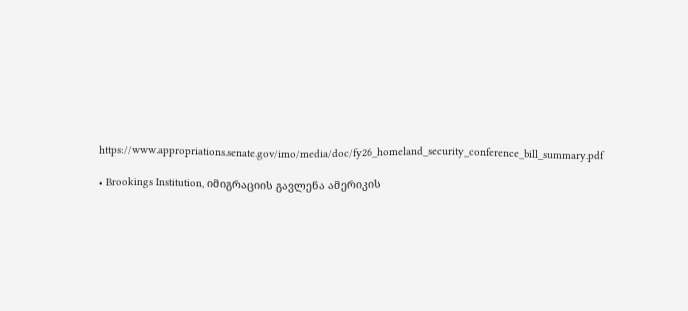https://www.appropriations.senate.gov/imo/media/doc/fy26_homeland_security_conference_bill_summary.pdf

• Brookings Institution, იმიგრაციის გავლენა ამერიკის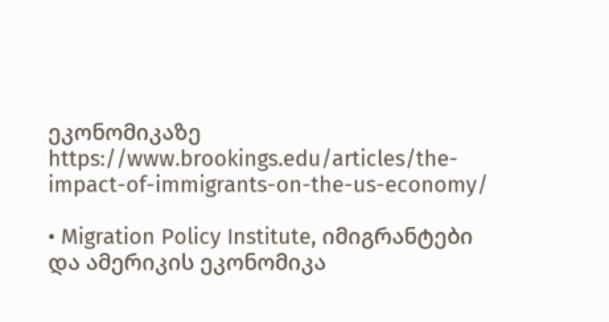ეკონომიკაზე
https://www.brookings.edu/articles/the-impact-of-immigrants-on-the-us-economy/

• Migration Policy Institute, იმიგრანტები და ამერიკის ეკონომიკა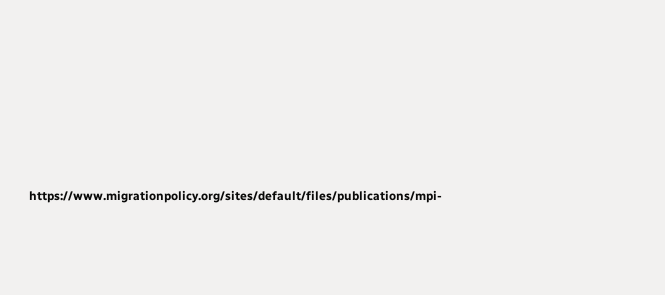https://www.migrationpolicy.org/sites/default/files/publications/mpi-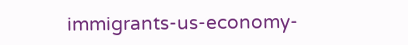immigrants-us-economy-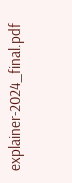explainer-2024_final.pdf